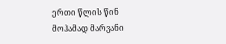ერთი წლის წინ მოჰამად მარვანი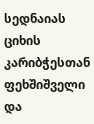სედნაიას ციხის კარიბჭესთან ფეხშიშველი და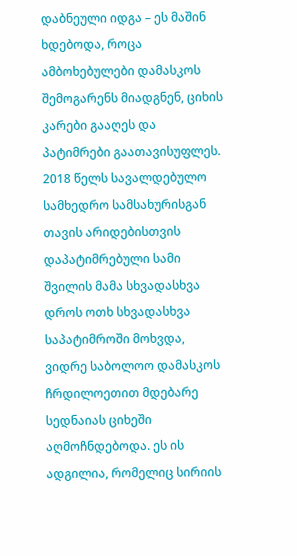დაბნეული იდგა – ეს მაშინ ხდებოდა, როცა ამბოხებულები დამასკოს შემოგარენს მიადგნენ, ციხის კარები გააღეს და პატიმრები გაათავისუფლეს.
2018 წელს სავალდებულო სამხედრო სამსახურისგან თავის არიდებისთვის დაპატიმრებული სამი შვილის მამა სხვადასხვა დროს ოთხ სხვადასხვა საპატიმროში მოხვდა, ვიდრე საბოლოო დამასკოს ჩრდილოეთით მდებარე სედნაიას ციხეში აღმოჩნდებოდა. ეს ის ადგილია, რომელიც სირიის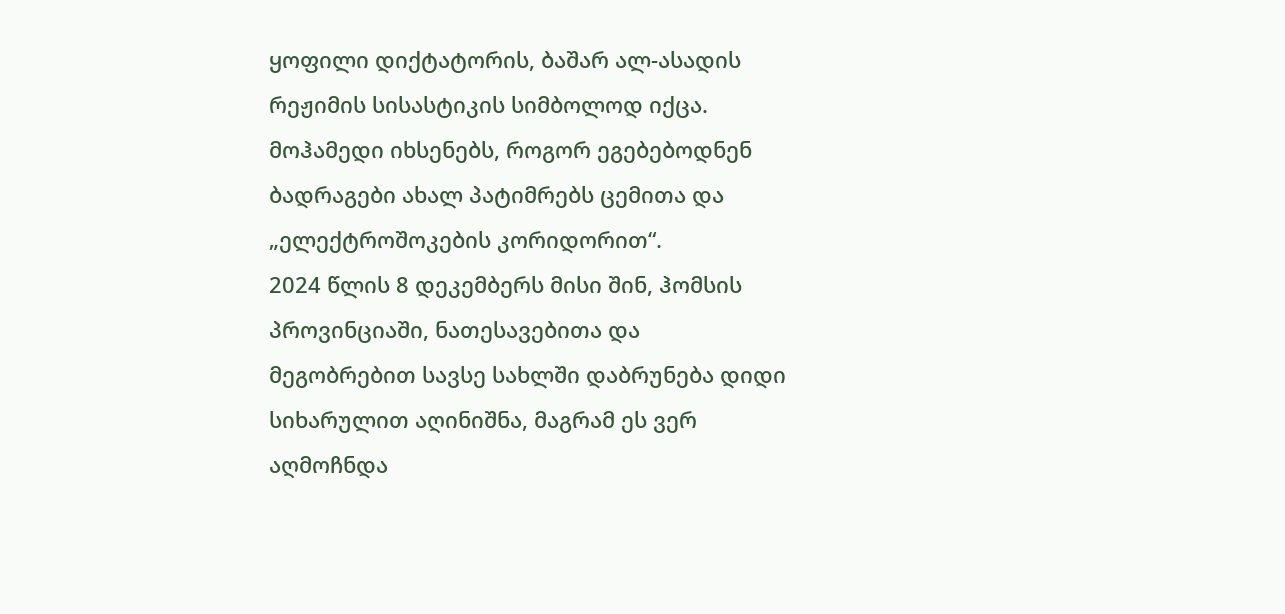ყოფილი დიქტატორის, ბაშარ ალ-ასადის რეჟიმის სისასტიკის სიმბოლოდ იქცა.
მოჰამედი იხსენებს, როგორ ეგებებოდნენ ბადრაგები ახალ პატიმრებს ცემითა და „ელექტროშოკების კორიდორით“.
2024 წლის 8 დეკემბერს მისი შინ, ჰომსის პროვინციაში, ნათესავებითა და მეგობრებით სავსე სახლში დაბრუნება დიდი სიხარულით აღინიშნა, მაგრამ ეს ვერ აღმოჩნდა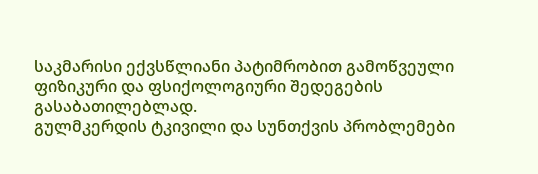საკმარისი ექვსწლიანი პატიმრობით გამოწვეული ფიზიკური და ფსიქოლოგიური შედეგების გასაბათილებლად.
გულმკერდის ტკივილი და სუნთქვის პრობლემები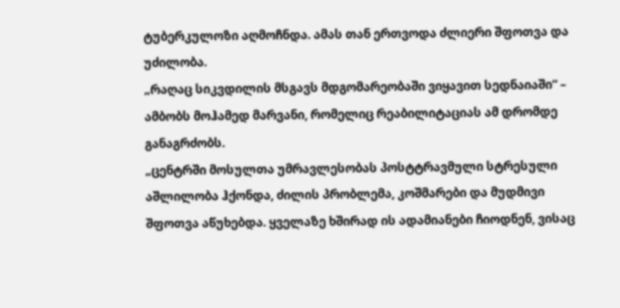ტუბერკულოზი აღმოჩნდა. ამას თან ერთვოდა ძლიერი შფოთვა და უძილობა.
„რაღაც სიკვდილის მსგავს მდგომარეობაში ვიყავით სედნაიაში“ – ამბობს მოჰამედ მარვანი, რომელიც რეაბილიტაციას ამ დრომდე განაგრძობს.
„ცენტრში მოსულთა უმრავლესობას პოსტტრავმული სტრესული აშლილობა ჰქონდა, ძილის პრობლემა, კოშმარები და მუდმივი შფოთვა აწუხებდა. ყველაზე ხშირად ის ადამიანები ჩიოდნენ, ვისაც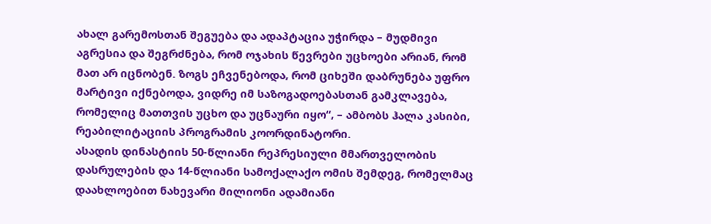ახალ გარემოსთან შეგუება და ადაპტაცია უჭირდა – მუდმივი აგრესია და შეგრძნება, რომ ოჯახის წევრები უცხოები არიან, რომ მათ არ იცნობენ. ზოგს ეჩვენებოდა, რომ ციხეში დაბრუნება უფრო მარტივი იქნებოდა, ვიდრე იმ საზოგადოებასთან გამკლავება, რომელიც მათთვის უცხო და უცნაური იყო“, – ამბობს ჰალა კასიბი, რეაბილიტაციის პროგრამის კოორდინატორი.
ასადის დინასტიის 50-წლიანი რეპრესიული მმართველობის დასრულების და 14-წლიანი სამოქალაქო ომის შემდეგ, რომელმაც დაახლოებით ნახევარი მილიონი ადამიანი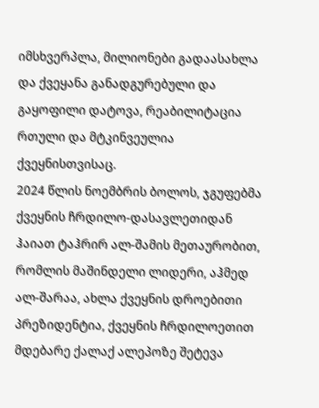იმსხვერპლა, მილიონები გადაასახლა და ქვეყანა განადგურებული და გაყოფილი დატოვა, რეაბილიტაცია რთული და მტკინვეულია ქვეყნისთვისაც.
2024 წლის ნოემბრის ბოლოს, ჯგუფებმა ქვეყნის ჩრდილო-დასავლეთიდან ჰაიათ ტაჰრირ ალ-შამის მეთაურობით, რომლის მაშინდელი ლიდერი, აჰმედ ალ-შარაა, ახლა ქვეყნის დროებითი პრეზიდენტია, ქვეყნის ჩრდილოეთით მდებარე ქალაქ ალეპოზე შეტევა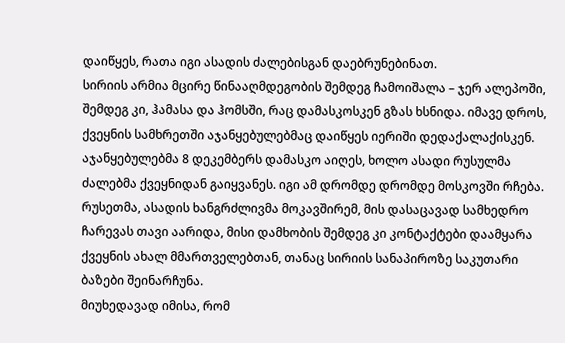დაიწყეს, რათა იგი ასადის ძალებისგან დაებრუნებინათ.
სირიის არმია მცირე წინააღმდეგობის შემდეგ ჩამოიშალა – ჯერ ალეპოში, შემდეგ კი, ჰამასა და ჰომსში, რაც დამასკოსკენ გზას ხსნიდა. იმავე დროს, ქვეყნის სამხრეთში აჯანყებულებმაც დაიწყეს იერიში დედაქალაქისკენ.
აჯანყებულებმა 8 დეკემბერს დამასკო აიღეს, ხოლო ასადი რუსულმა ძალებმა ქვეყნიდან გაიყვანეს. იგი ამ დრომდე დრომდე მოსკოვში რჩება. რუსეთმა, ასადის ხანგრძლივმა მოკავშირემ, მის დასაცავად სამხედრო ჩარევას თავი აარიდა, მისი დამხობის შემდეგ კი კონტაქტები დაამყარა ქვეყნის ახალ მმართველებთან, თანაც სირიის სანაპიროზე საკუთარი ბაზები შეინარჩუნა.
მიუხედავად იმისა, რომ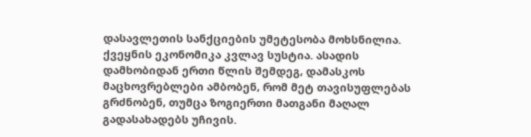დასავლეთის სანქციების უმეტესობა მოხსნილია. ქვეყნის ეკონომიკა კვლავ სუსტია. ასადის დამხობიდან ერთი წლის შემდეგ, დამასკოს მაცხოვრებლები ამბობენ, რომ მეტ თავისუფლებას გრძნობენ, თუმცა ზოგიერთი მათგანი მაღალ გადასახადებს უჩივის.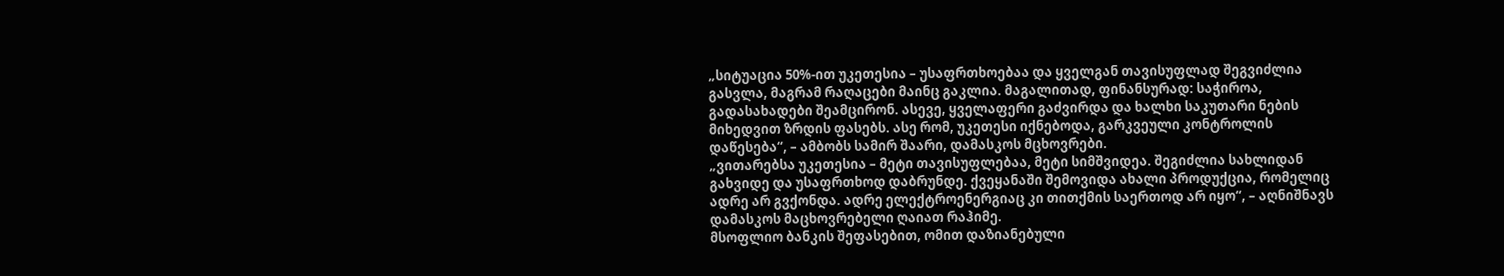„სიტუაცია 50%-ით უკეთესია – უსაფრთხოებაა და ყველგან თავისუფლად შეგვიძლია გასვლა, მაგრამ რაღაცები მაინც გაკლია. მაგალითად, ფინანსურად: საჭიროა, გადასახადები შეამცირონ. ასევე, ყველაფერი გაძვირდა და ხალხი საკუთარი ნების მიხედვით ზრდის ფასებს. ასე რომ, უკეთესი იქნებოდა, გარკვეული კონტროლის დაწესება“, – ამბობს სამირ შაარი, დამასკოს მცხოვრები.
„ვითარებსა უკეთესია – მეტი თავისუფლებაა, მეტი სიმშვიდეა. შეგიძლია სახლიდან გახვიდე და უსაფრთხოდ დაბრუნდე. ქვეყანაში შემოვიდა ახალი პროდუქცია, რომელიც ადრე არ გვქონდა. ადრე ელექტროენერგიაც კი თითქმის საერთოდ არ იყო“, – აღნიშნავს დამასკოს მაცხოვრებელი ღაიათ რაჰიმე.
მსოფლიო ბანკის შეფასებით, ომით დაზიანებული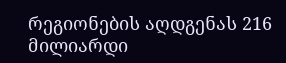რეგიონების აღდგენას 216 მილიარდი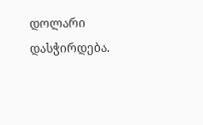დოლარი დასჭირდება.